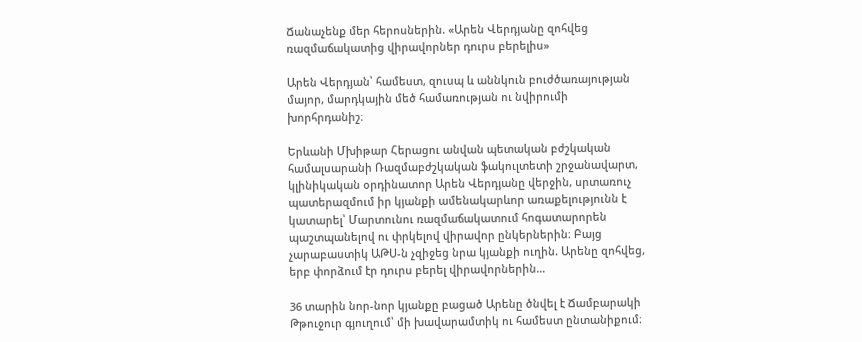Ճանաչենք մեր հերոսներին. «Արեն Վերդյանը զոհվեց ռազմաճակատից վիրավորներ դուրս բերելիս»

Արեն Վերդյան՝ համեստ, զուսպ և աննկուն բուժծառայության մայոր, մարդկային մեծ համառության ու նվիրումի խորհրդանիշ։

Երևանի Մխիթար Հերացու անվան պետական բժշկական համալսարանի Ռազմաբժշկական ֆակուլտետի շրջանավարտ, կլինիկական օրդինատոր Արեն Վերդյանը վերջին, սրտառուչ պատերազմում իր կյանքի ամենակարևոր առաքելությունն է կատարել՝ Մարտունու ռազմաճակատում հոգատարորեն պաշտպանելով ու փրկելով վիրավոր ընկերներին։ Բայց չարաբաստիկ ԱԹՍ-ն չզիջեց նրա կյանքի ուղին. Արենը զոհվեց, երբ փորձում էր դուրս բերել վիրավորներին…

36 տարին նոր-նոր կյանքը բացած Արենը ծնվել է Ճամբարակի Թթուջուր գյուղում՝ մի խավարամտիկ ու համեստ ընտանիքում։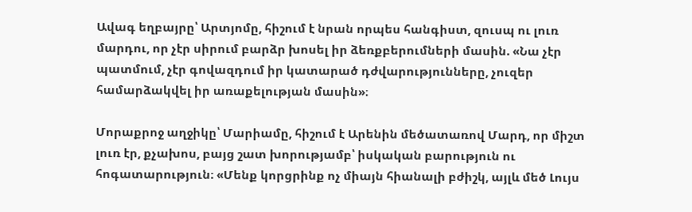Ավագ եղբայրը՝ Արտյոմը, հիշում է նրան որպես հանգիստ, զուսպ ու լուռ մարդու, որ չէր սիրում բարձր խոսել իր ձեռքբերումների մասին. «Նա չէր պատմում, չէր գովազդում իր կատարած դժվարությունները, չուզեր համարձակվել իր առաքելության մասին»։

Մորաքրոջ աղջիկը՝ Մարիամը, հիշում է Արենին մեծատառով Մարդ, որ միշտ լուռ էր, քչախոս, բայց շատ խորությամբ՝ իսկական բարություն ու հոգատարություն։ «Մենք կորցրինք ոչ միայն հիանալի բժիշկ, այլև մեծ Լույս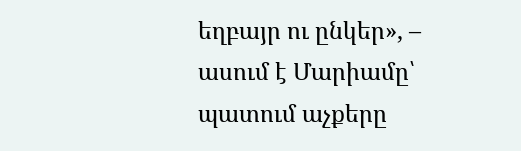եղբայր ու ընկեր», – ասում է Մարիամը՝ պատում աչքերը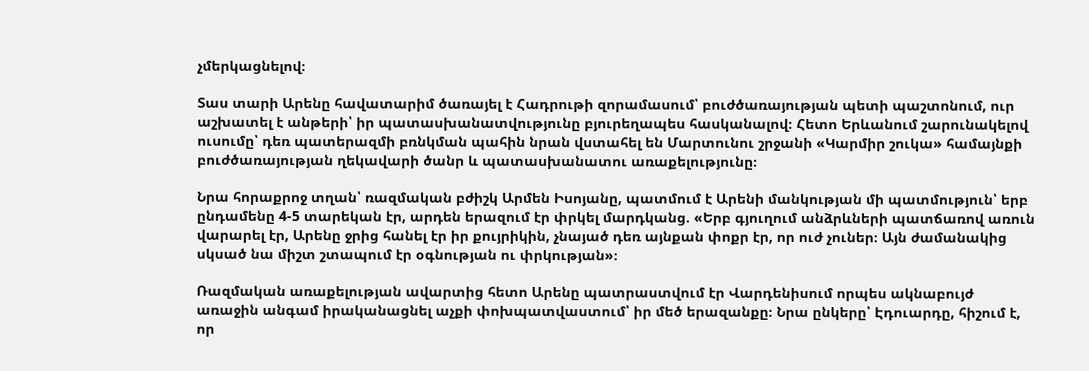չմերկացնելով։

Տաս տարի Արենը հավատարիմ ծառայել է Հադրութի զորամասում՝ բուժծառայության պետի պաշտոնում, ուր աշխատել է անթերի՝ իր պատասխանատվությունը բյուրեղապես հասկանալով։ Հետո Երևանում շարունակելով ուսումը՝ դեռ պատերազմի բռնկման պահին նրան վստահել են Մարտունու շրջանի «Կարմիր շուկա» համայնքի բուժծառայության ղեկավարի ծանր և պատասխանատու առաքելությունը։

Նրա հորաքրոջ տղան՝ ռազմական բժիշկ Արմեն Իսոյանը, պատմում է Արենի մանկության մի պատմություն՝ երբ ընդամենը 4-5 տարեկան էր, արդեն երազում էր փրկել մարդկանց. «Երբ գյուղում անձրևների պատճառով առուն վարարել էր, Արենը ջրից հանել էր իր քույրիկին, չնայած դեռ այնքան փոքր էր, որ ուժ չուներ։ Այն ժամանակից սկսած նա միշտ շտապում էր օգնության ու փրկության»։

Ռազմական առաքելության ավարտից հետո Արենը պատրաստվում էր Վարդենիսում որպես ակնաբույժ առաջին անգամ իրականացնել աչքի փոխպատվաստում՝ իր մեծ երազանքը։ Նրա ընկերը՝ Էդուարդը, հիշում է, որ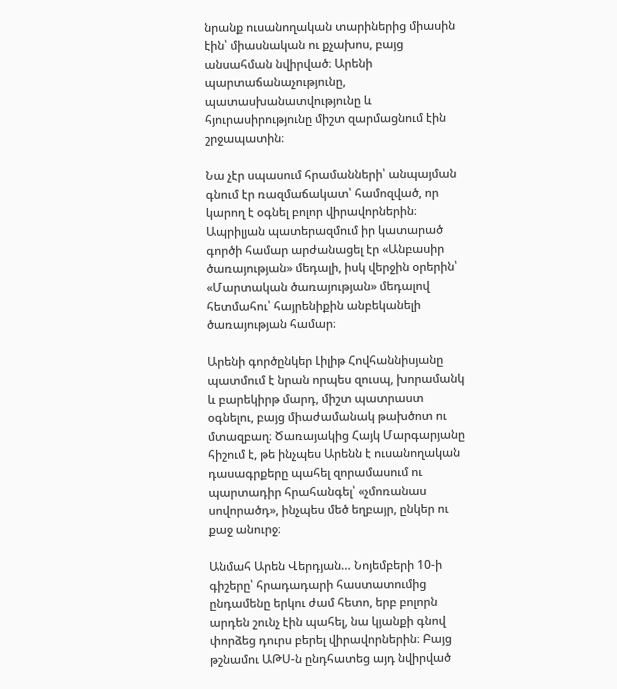նրանք ուսանողական տարիներից միասին էին՝ միասնական ու քչախոս, բայց անսահման նվիրված։ Արենի պարտաճանաչությունը, պատասխանատվությունը և հյուրասիրությունը միշտ զարմացնում էին շրջապատին։

Նա չէր սպասում հրամանների՝ անպայման գնում էր ռազմաճակատ՝ համոզված, որ կարող է օգնել բոլոր վիրավորներին։ Ապրիլյան պատերազմում իր կատարած գործի համար արժանացել էր «Անբասիր ծառայության» մեդալի, իսկ վերջին օրերին՝ «Մարտական ծառայության» մեդալով հետմահու՝ հայրենիքին անբեկանելի ծառայության համար։

Արենի գործընկեր Լիլիթ Հովհաննիսյանը պատմում է նրան որպես զուսպ, խորամանկ և բարեկիրթ մարդ, միշտ պատրաստ օգնելու, բայց միաժամանակ թախծոտ ու մտազբաղ։ Ծառայակից Հայկ Մարգարյանը հիշում է, թե ինչպես Արենն է ուսանողական դասագրքերը պահել զորամասում ու պարտադիր հրահանգել՝ «չմոռանաս սովորածդ», ինչպես մեծ եղբայր, ընկեր ու քաջ անուրջ։

Անմահ Արեն Վերդյան… Նոյեմբերի 10-ի գիշերը՝ հրադադարի հաստատումից ընդամենը երկու ժամ հետո, երբ բոլորն արդեն շունչ էին պահել, նա կյանքի գնով փորձեց դուրս բերել վիրավորներին։ Բայց թշնամու ԱԹՍ-ն ընդհատեց այդ նվիրված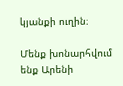կյանքի ուղին։

Մենք խոնարհվում ենք Արենի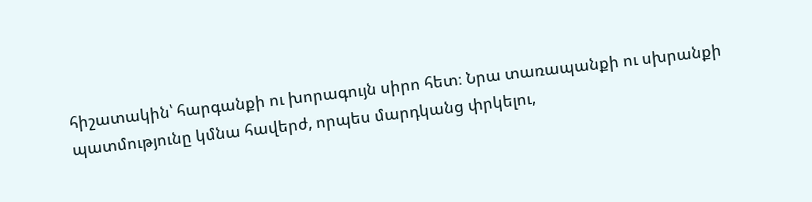հիշատակին՝ հարգանքի ու խորագույն սիրո հետ։ Նրա տառապանքի ու սխրանքի պատմությունը կմնա հավերժ, որպես մարդկանց փրկելու,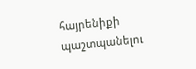հայրենիքի պաշտպանելու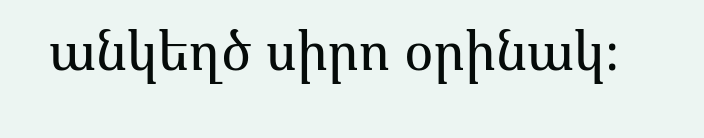անկեղծ սիրո օրինակ։